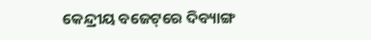କେନ୍ଦ୍ରୀୟ ବଜେଟ୍‌ରେ ଦିବ୍ୟାଙ୍ଗ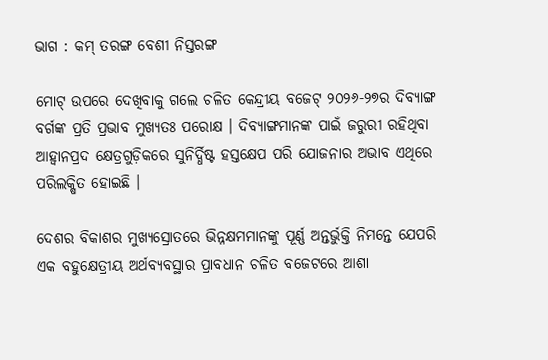ଭାଗ : କମ୍ ତରଙ୍ଗ ବେଶୀ ନିସ୍ତରଙ୍ଗ

ମୋଟ୍ ଉପରେ ଦେଖିବାକୁ ଗଲେ ଚଳିତ କେନ୍ଦ୍ରୀୟ ବଜେଟ୍ ୨୦୨୬-୨୭ର ଦିବ୍ୟାଙ୍ଗ ବର୍ଗଙ୍କ ପ୍ରତି ପ୍ରଭାବ ମୁଖ୍ୟତଃ ପରୋକ୍ଷ । ଦିବ୍ୟାଙ୍ଗମାନଙ୍କ ପାଇଁ ଜରୁରୀ ରହିଥିବା ଆହ୍ୱାନପ୍ରଦ କ୍ଷେତ୍ରଗୁଡ଼ିକରେ ସୁନିର୍ଦ୍ଧିଷ୍ଟ ହସ୍ତକ୍ଷେପ ପରି ଯୋଜନାର ଅଭାବ ଏଥିରେ ପରିଲକ୍ଷିତ ହୋଇଛି ।

ଦେଶର ବିକାଶର ମୁଖ୍ୟସ୍ରୋତରେ ଭିନ୍ନକ୍ଷମମାନଙ୍କୁ ପୂର୍ଣ୍ଣ ଅନ୍ତର୍ଭୁକ୍ତି ନିମନ୍ତେ ଯେପରି ଏକ ବହୁକ୍ଷେତ୍ରୀୟ ଅର୍ଥବ୍ୟବସ୍ଥାର ପ୍ରାବଧାନ ଚଳିତ ବଜେଟରେ ଆଶା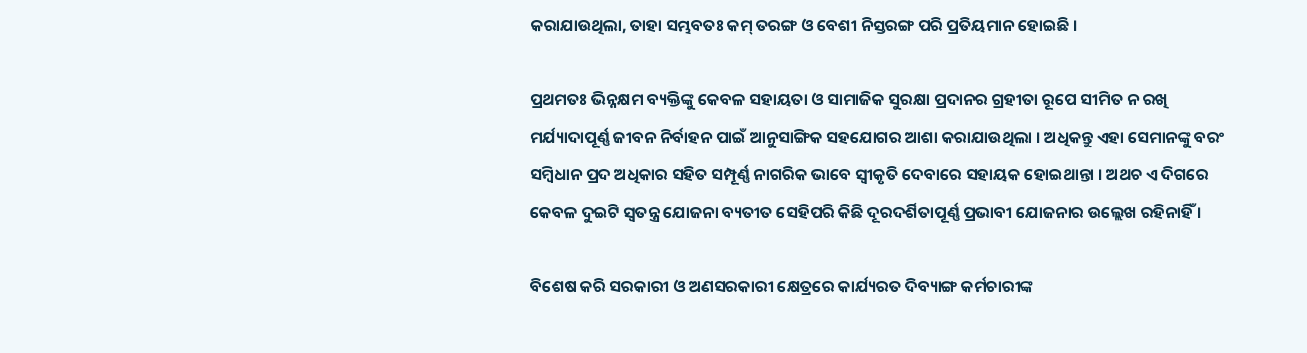କରାଯାଉଥିଲା, ତାହା ସମ୍ଭବତଃ କମ୍ ତରଙ୍ଗ ଓ ବେଶୀ ନିସ୍ତରଙ୍ଗ ପରି ପ୍ରତିୟମାନ ହୋଇଛି ।

ପ୍ରଥମତଃ ଭିନ୍ନକ୍ଷମ ବ୍ୟକ୍ତିଙ୍କୁ କେବଳ ସହାୟତା ଓ ସାମାଜିକ ସୁରକ୍ଷା ପ୍ରଦାନର ଗ୍ରହୀତା ରୂପେ ସୀମିତ ନ ରଖି ମର୍ଯ୍ୟାଦାପୂର୍ଣ୍ଣ ଜୀବନ ନିର୍ବାହନ ପାଇଁ ଆନୁସାଙ୍ଗିକ ସହଯୋଗର ଆଶା କରାଯାଉଥିଲା । ଅଧିକନ୍ତୁ ଏହା ସେମାନଙ୍କୁ ବରଂ ସମ୍ବିଧାନ ପ୍ରଦ ଅଧିକାର ସହିତ ସମ୍ପୂର୍ଣ୍ଣ ନାଗରିକ ଭାବେ ସ୍ୱୀକୃତି ଦେବାରେ ସହାୟକ ହୋଇଥାନ୍ତା । ଅଥଚ ଏ ଦିଗରେ କେବଳ ଦୁଇଟି ସ୍ୱତନ୍ତ୍ର ଯୋଜନା ବ୍ୟତୀତ ସେହିପରି କିଛି ଦୂରଦର୍ଶିତାପୂର୍ଣ୍ଣ ପ୍ରଭାବୀ ଯୋଜନାର ଉଲ୍ଲେଖ ରହିନାହିଁ ।

ବିଶେଷ କରି ସରକାରୀ ଓ ଅଣସରକାରୀ କ୍ଷେତ୍ରରେ କାର୍ଯ୍ୟରତ ଦିବ୍ୟାଙ୍ଗ କର୍ମଚାରୀଙ୍କ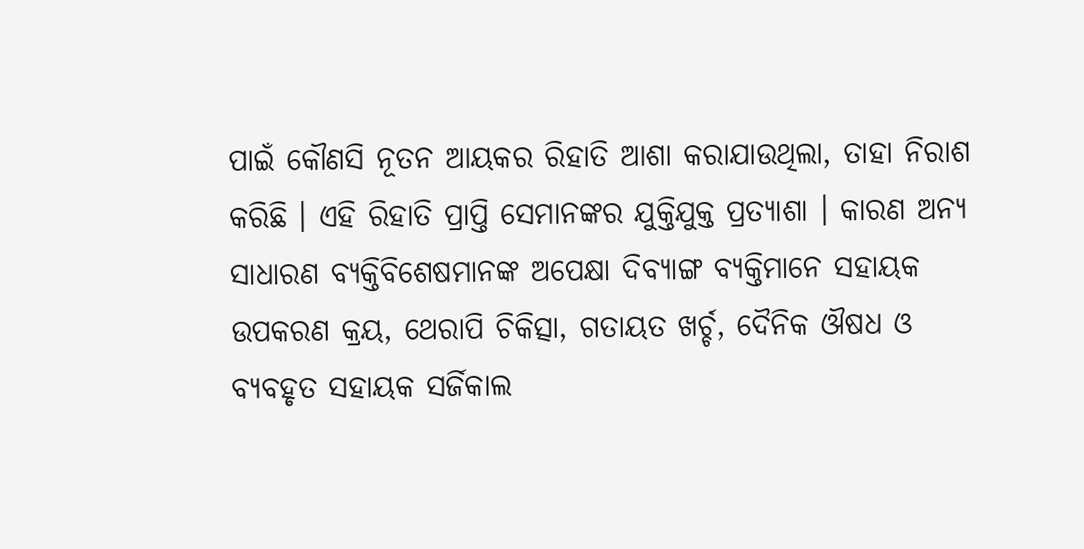ପାଇଁ କୌଣସି ନୂତନ ଆୟକର ରିହାତି ଆଶା କରାଯାଉଥିଲା, ତାହା ନିରାଶ କରିଛି । ଏହି ରିହାତି ପ୍ରାପ୍ତି ସେମାନଙ୍କର ଯୁକ୍ତିଯୁକ୍ତ ପ୍ରତ୍ୟାଶା । କାରଣ ଅନ୍ୟ ସାଧାରଣ ବ୍ୟକ୍ତିବିଶେଷମାନଙ୍କ ଅପେକ୍ଷା ଦିବ୍ୟାଙ୍ଗ ବ୍ୟକ୍ତିମାନେ ସହାୟକ ଉପକରଣ କ୍ରୟ, ଥେରାପି ଚିକିତ୍ସା, ଗତାୟତ ଖର୍ଚ୍ଚ, ଦୈନିକ ଔଷଧ ଓ ବ୍ୟବହୃତ ସହାୟକ ସର୍ଜିକାଲ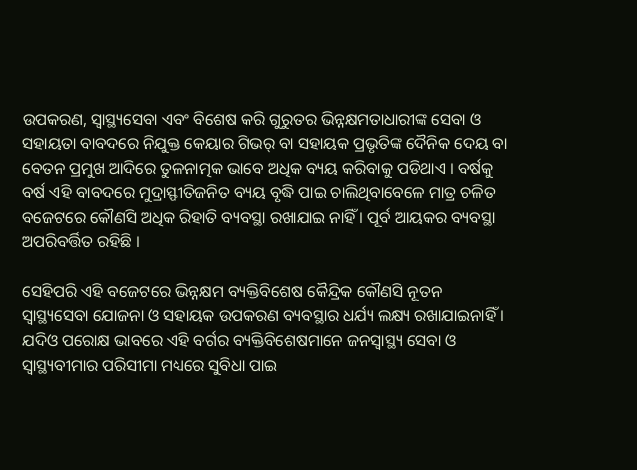ଉପକରଣ, ସ୍ୱାସ୍ଥ୍ୟସେବା ଏବଂ ବିଶେଷ କରି ଗୁରୁତର ଭିନ୍ନକ୍ଷମତାଧାରୀଙ୍କ ସେବା ଓ ସହାୟତା ବାବଦରେ ନିଯୁକ୍ତ କେୟାର ଗିଭର୍ ବା ସହାୟକ ପ୍ରଭୃତିଙ୍କ ଦୈନିକ ଦେୟ ବା ବେତନ ପ୍ରମୁଖ ଆଦିରେ ତୁଳନାତ୍ମକ ଭାବେ ଅଧିକ ବ୍ୟୟ କରିବାକୁ ପଡିଥାଏ । ବର୍ଷକୁ ବର୍ଷ ଏହି ବାବଦରେ ମୁଦ୍ରାସ୍ଫୀତିଜନିତ ବ୍ୟୟ ବୃଦ୍ଧି ପାଇ ଚାଲିଥିବାବେଳେ ମାତ୍ର ଚଳିତ ବଜେଟରେ କୌଣସି ଅଧିକ ରିହାତି ବ୍ୟବସ୍ଥା ରଖାଯାଇ ନାହିଁ । ପୂର୍ବ ଆୟକର ବ୍ୟବସ୍ଥା ଅପରିବର୍ତ୍ତିତ ରହିଛି ।

ସେହିପରି ଏହି ବଜେଟରେ ଭିନ୍ନକ୍ଷମ ବ୍ୟକ୍ତିବିଶେଷ କୈନ୍ଦ୍ରିକ କୌଣସି ନୂତନ ସ୍ୱାସ୍ଥ୍ୟସେବା ଯୋଜନା ଓ ସହାୟକ ଉପକରଣ ବ୍ୟବସ୍ଥାର ଧର୍ଯ୍ୟ ଲକ୍ଷ୍ୟ ରଖାଯାଇନାହିଁ । ଯଦିଓ ପରୋକ୍ଷ ଭାବରେ ଏହି ବର୍ଗର ବ୍ୟକ୍ତିବିଶେଷମାନେ ଜନସ୍ୱାସ୍ଥ୍ୟ ସେବା ଓ ସ୍ୱାସ୍ଥ୍ୟବୀମାର ପରିସୀମା ମଧ୍ୟରେ ସୁବିଧା ପାଇ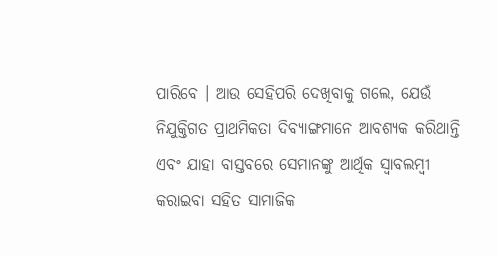ପାରିବେ । ଆଉ ସେହିପରି ଦେଖିବାକୁ ଗଲେ, ଯେଉଁ ନିଯୁକ୍ତିଗତ ପ୍ରାଥମିକତା ଦିବ୍ୟାଙ୍ଗମାନେ ଆବଶ୍ୟକ କରିଥାନ୍ତି ଏବଂ ଯାହା ବାସ୍ତବରେ ସେମାନଙ୍କୁ ଆର୍ଥିକ ସ୍ୱାବଲମ୍ବୀ କରାଇବା ସହିତ ସାମାଜିକ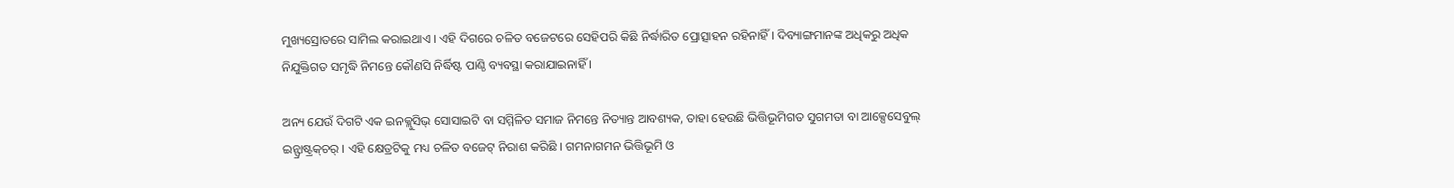ମୁଖ୍ୟସ୍ରୋତରେ ସାମିଲ କରାଇଥାଏ । ଏହି ଦିଗରେ ଚଳିତ ବଜେଟରେ ସେହିପରି କିଛି ନିର୍ଦ୍ଧାରିତ ପ୍ରୋତ୍ସାହନ ରହିନାହିଁ । ଦିବ୍ୟାଙ୍ଗମାନଙ୍କ ଅଧିକରୁ ଅଧିକ ନିଯୁକ୍ତିଗତ ସମୃଦ୍ଧି ନିମନ୍ତେ କୌଣସି ନିର୍ଦ୍ଧିଷ୍ଟ ପାଣ୍ଠି ବ୍ୟବସ୍ଥା କରାଯାଇନାହିଁ ।

ଅନ୍ୟ ଯେଉଁ ଦିଗଟି ଏକ ଇନକ୍ଲୁସିଭ୍ ସୋସାଇଟି ବା ସମ୍ମିଳିତ ସମାଜ ନିମନ୍ତେ ନିତ୍ୟାନ୍ତ ଆବଶ୍ୟକ, ତାହା ହେଉଛି ଭିତ୍ତିଭୂମିଗତ ସୁଗମତା ବା ଆକ୍ସେସେବୁଲ୍ ଇନ୍ଫ୍ରାଷ୍ଟ୍ରକ୍‌ଚର୍ । ଏହି କ୍ଷେତ୍ରଟିକୁ ମଧ୍ୟ ଚଳିତ ବଜେଟ୍ ନିରାଶ କରିଛି । ଗମନାଗମନ ଭିତ୍ତିଭୂମି ଓ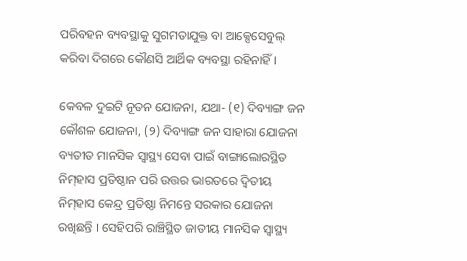ପରିବହନ ବ୍ୟବସ୍ଥାକୁ ସୁଗମତାଯୁକ୍ତ ବା ଆକ୍ସେସେବୁଲ୍ କରିବା ଦିଗରେ କୌଣସି ଆର୍ଥିକ ବ୍ୟବସ୍ଥା ରହିନାହିଁ ।

କେବଳ ଦୁଇଟି ନୂତନ ଯୋଜନା, ଯଥା- (୧) ଦିବ୍ୟାଙ୍ଗ ଜନ କୌଶଳ ଯୋଜନା, (୨) ଦିବ୍ୟାଙ୍ଗ ଜନ ସାହାରା ଯୋଜନା ବ୍ୟତୀତ ମାନସିକ ସ୍ୱାସ୍ଥ୍ୟ ସେବା ପାଇଁ ବାଙ୍ଗାଲୋରସ୍ଥିତ ନିମ୍‌ହାସ ପ୍ରତିଷ୍ଠାନ ପରି ଉତ୍ତର ଭାରତରେ ଦ୍ୱିତୀୟ ନିମ୍‌ହାସ କେନ୍ଦ୍ର ପ୍ରତିଷ୍ଠା ନିମନ୍ତେ ସରକାର ଯୋଜନା ରଖିଛନ୍ତି । ସେହିପରି ରାଞ୍ଚିସ୍ଥିତ ଜାତୀୟ ମାନସିକ ସ୍ୱାସ୍ଥ୍ୟ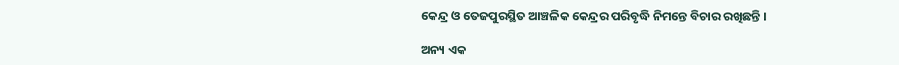କେନ୍ଦ୍ର ଓ ତେଜପୁରସ୍ଥିତ ଆଞ୍ଚଳିକ କେନ୍ଦ୍ରର ପରିବୃଦ୍ଧି ନିମନ୍ତେ ବିଚାର ରଖିଛନ୍ତି ।

ଅନ୍ୟ ଏକ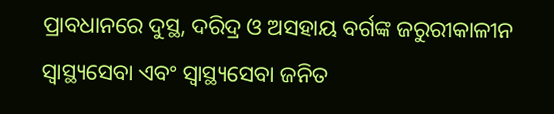ପ୍ରାବଧାନରେ ଦୁସ୍ଥ, ଦରିଦ୍ର ଓ ଅସହାୟ ବର୍ଗଙ୍କ ଜରୁରୀକାଳୀନ ସ୍ୱାସ୍ଥ୍ୟସେବା ଏବଂ ସ୍ୱାସ୍ଥ୍ୟସେବା ଜନିତ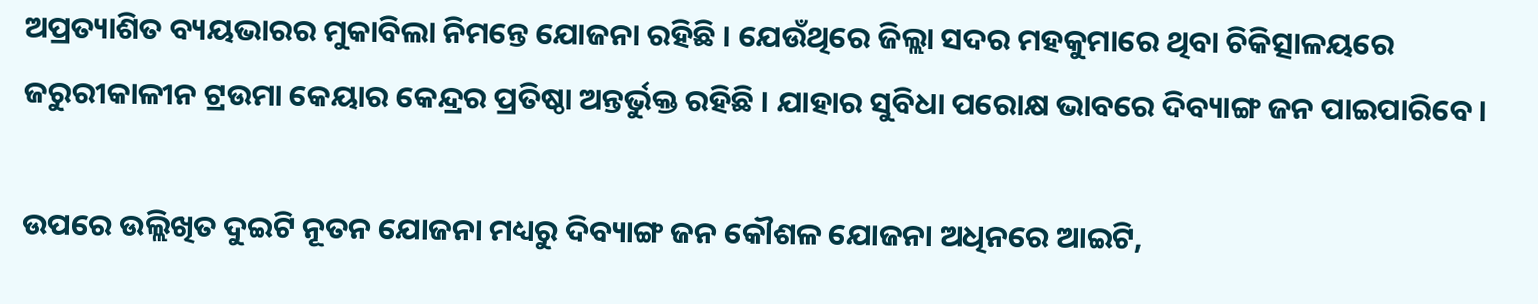ଅପ୍ରତ୍ୟାଶିତ ବ୍ୟୟଭାରର ମୁକାବିଲା ନିମନ୍ତେ ଯୋଜନା ରହିଛି । ଯେଉଁଥିରେ ଜିଲ୍ଲା ସଦର ମହକୁମାରେ ଥିବା ଚିକିତ୍ସାଳୟରେ ଜରୁରୀକାଳୀନ ଟ୍ରଉମା କେୟାର କେନ୍ଦ୍ରର ପ୍ରତିଷ୍ଠା ଅନ୍ତର୍ଭୁକ୍ତ ରହିଛି । ଯାହାର ସୁବିଧା ପରୋକ୍ଷ ଭାବରେ ଦିବ୍ୟାଙ୍ଗ ଜନ ପାଇପାରିବେ ।

ଉପରେ ଉଲ୍ଲିଖିତ ଦୁଇଟି ନୂତନ ଯୋଜନା ମଧ୍ୟରୁ ଦିବ୍ୟାଙ୍ଗ ଜନ କୌଶଳ ଯୋଜନା ଅଧିନରେ ଆଇଟି,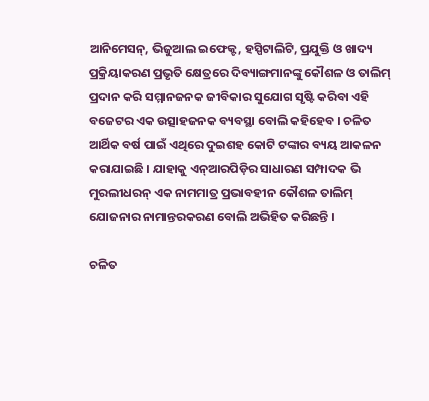ଆନିମେସନ୍, ଭିଜୁଆଲ ଇଫେକ୍ଟ, ହସ୍ପିଟାଲିଟି, ପ୍ରଯୁକ୍ତି ଓ ଖାଦ୍ୟ ପ୍ରକ୍ରିୟାକରଣ ପ୍ରଭୃତି କ୍ଷେତ୍ରରେ ଦିବ୍ୟାଙ୍ଗମାନଙ୍କୁ କୌଶଳ ଓ ତାଲିମ୍ ପ୍ରଦାନ କରି ସମ୍ମାନଜନକ ଜୀବିକାର ସୁଯୋଗ ସୃଷ୍ଟି କରିବା ଏହି ବଜେଟର ଏକ ଉତ୍ସାହଜନକ ବ୍ୟବସ୍ଥା ବୋଲି କହିହେବ । ଚଳିତ ଆର୍ଥିକ ବର୍ଷ ପାଇଁ ଏଥିରେ ଦୁଇଶହ କୋଟି ଟଙ୍କାର ବ୍ୟୟ ଆକଳନ କରାଯାଇଛି । ଯାହାକୁ ଏନ୍ଆରପିଡ଼ିର ସାଧାରଣ ସମ୍ପାଦକ ଭି ମୁରଲୀଧରନ୍ ଏକ ନାମମାତ୍ର ପ୍ରଭାବହୀନ କୌଶଳ ତାଲିମ୍ ଯୋଜନାର ନାମାନ୍ତରକରଣ ବୋଲି ଅଭିହିତ କରିଛନ୍ତି ।

ଚଳିତ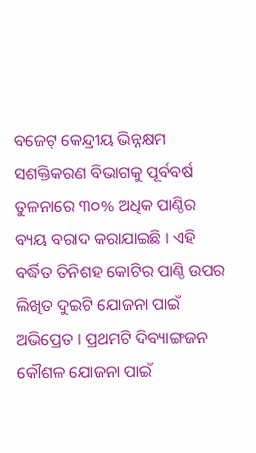ବଜେଟ୍ କେନ୍ଦ୍ରୀୟ ଭିନ୍ନକ୍ଷମ ସଶକ୍ତିକରଣ ବିଭାଗକୁ ପୂର୍ବବର୍ଷ ତୁଳନାରେ ୩୦% ଅଧିକ ପାଣ୍ଠିର ବ୍ୟୟ ବରାଦ କରାଯାଇଛି । ଏହି ବର୍ଦ୍ଧିତ ତିନିଶହ କୋଟିର ପାଣ୍ଠି ଉପର ଲିଖିତ ଦୁଇଟି ଯୋଜନା ପାଇଁ ଅଭିପ୍ରେତ । ପ୍ରଥମଟି ଦିବ୍ୟାଙ୍ଗଜନ କୌଶଳ ଯୋଜନା ପାଇଁ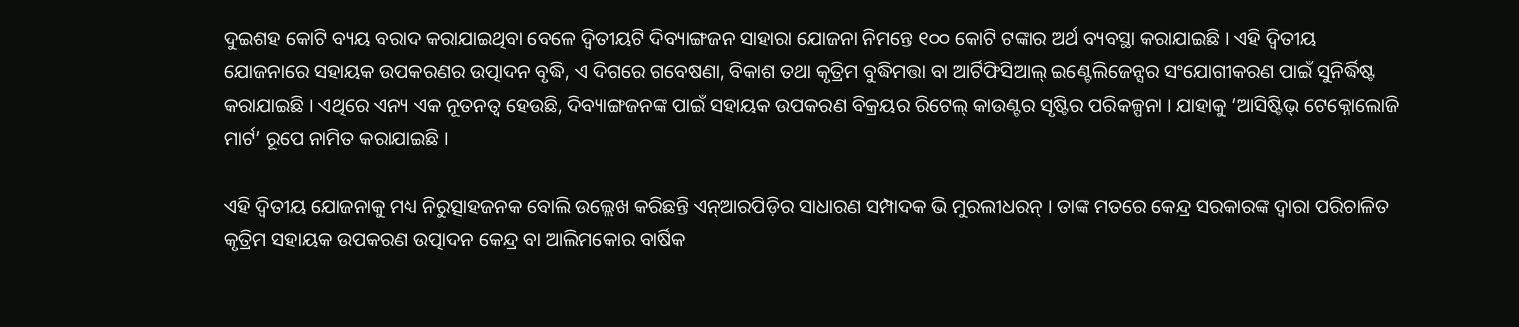ଦୁଇଶହ କୋଟି ବ୍ୟୟ ବରାଦ କରାଯାଇଥିବା ବେଳେ ଦ୍ୱିତୀୟଟି ଦିବ୍ୟାଙ୍ଗଜନ ସାହାରା ଯୋଜନା ନିମନ୍ତେ ୧୦୦ କୋଟି ଟଙ୍କାର ଅର୍ଥ ବ୍ୟବସ୍ଥା କରାଯାଇଛି । ଏହି ଦ୍ୱିତୀୟ ଯୋଜନାରେ ସହାୟକ ଉପକରଣର ଉତ୍ପାଦନ ବୃଦ୍ଧି, ଏ ଦିଗରେ ଗବେଷଣା, ବିକାଶ ତଥା କୃତ୍ରିମ ବୁଦ୍ଧିମତ୍ତା ବା ଆର୍ଟିଫିସିଆଲ୍ ଇଣ୍ଟେଲିଜେନ୍ସର ସଂଯୋଗୀକରଣ ପାଇଁ ସୁନିର୍ଦ୍ଧିଷ୍ଟ କରାଯାଇଛି । ଏଥିରେ ଏନ୍ୟ ଏକ ନୂତନତ୍ୱ ହେଉଛି, ଦିବ୍ୟାଙ୍ଗଜନଙ୍କ ପାଇଁ ସହାୟକ ଉପକରଣ ବିକ୍ରୟର ରିଟେଲ୍ କାଉଣ୍ଟର ସୃଷ୍ଟିର ପରିକଳ୍ପନା । ଯାହାକୁ ‘ଆସିଷ୍ଟିଭ୍ ଟେକ୍ନୋଲୋଜି ମାର୍ଟ’ ରୂପେ ନାମିତ କରାଯାଇଛି ।

ଏହି ଦ୍ୱିତୀୟ ଯୋଜନାକୁ ମଧ୍ୟ ନିରୁତ୍ସାହଜନକ ବୋଲି ଉଲ୍ଲେଖ କରିଛନ୍ତି ଏନ୍ଆରପିଡ଼ିର ସାଧାରଣ ସମ୍ପାଦକ ଭି ମୁରଲୀଧରନ୍ । ତାଙ୍କ ମତରେ କେନ୍ଦ୍ର ସରକାରଙ୍କ ଦ୍ୱାରା ପରିଚାଳିତ କୃତ୍ରିମ ସହାୟକ ଉପକରଣ ଉତ୍ପାଦନ କେନ୍ଦ୍ର ବା ଆଲିମକୋର ବାର୍ଷିକ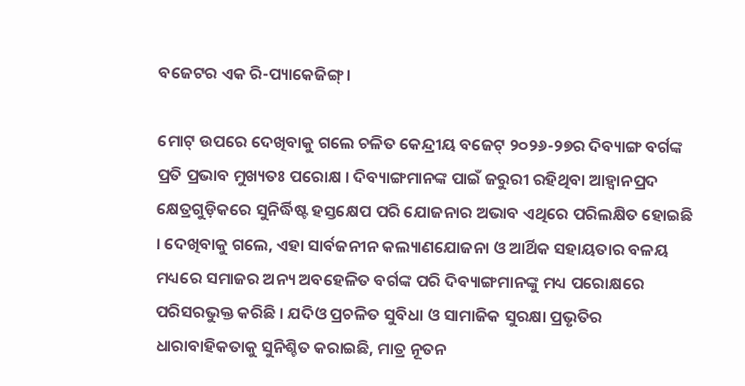ବଜେଟର ଏକ ରି-ପ୍ୟାକେଜିଙ୍ଗ୍ ।

ମୋଟ୍ ଉପରେ ଦେଖିବାକୁ ଗଲେ ଚଳିତ କେନ୍ଦ୍ରୀୟ ବଜେଟ୍ ୨୦୨୬-୨୭ର ଦିବ୍ୟାଙ୍ଗ ବର୍ଗଙ୍କ ପ୍ରତି ପ୍ରଭାବ ମୁଖ୍ୟତଃ ପରୋକ୍ଷ । ଦିବ୍ୟାଙ୍ଗମାନଙ୍କ ପାଇଁ ଜରୁରୀ ରହିଥିବା ଆହ୍ୱାନପ୍ରଦ କ୍ଷେତ୍ରଗୁଡ଼ିକରେ ସୁନିର୍ଦ୍ଧିଷ୍ଟ ହସ୍ତକ୍ଷେପ ପରି ଯୋଜନାର ଅଭାବ ଏଥିରେ ପରିଲକ୍ଷିତ ହୋଇଛି । ଦେଖିବାକୁ ଗଲେ, ଏହା ସାର୍ବଜନୀନ କଲ୍ୟାଣଯୋଜନା ଓ ଆର୍ଥିକ ସହାୟତାର ବଳୟ ମଧ୍ୟରେ ସମାଜର ଅନ୍ୟ ଅବହେଳିତ ବର୍ଗଙ୍କ ପରି ଦିବ୍ୟାଙ୍ଗମାନଙ୍କୁ ମଧ୍ୟ ପରୋକ୍ଷରେ ପରିସରଭୁକ୍ତ କରିଛି । ଯଦିଓ ପ୍ରଚଳିତ ସୁବିଧା ଓ ସାମାଜିକ ସୁରକ୍ଷା ପ୍ରଭୃତିର ଧାରାବାହିକତାକୁ ସୁନିଶ୍ଚିତ କରାଇଛି, ମାତ୍ର ନୂତନ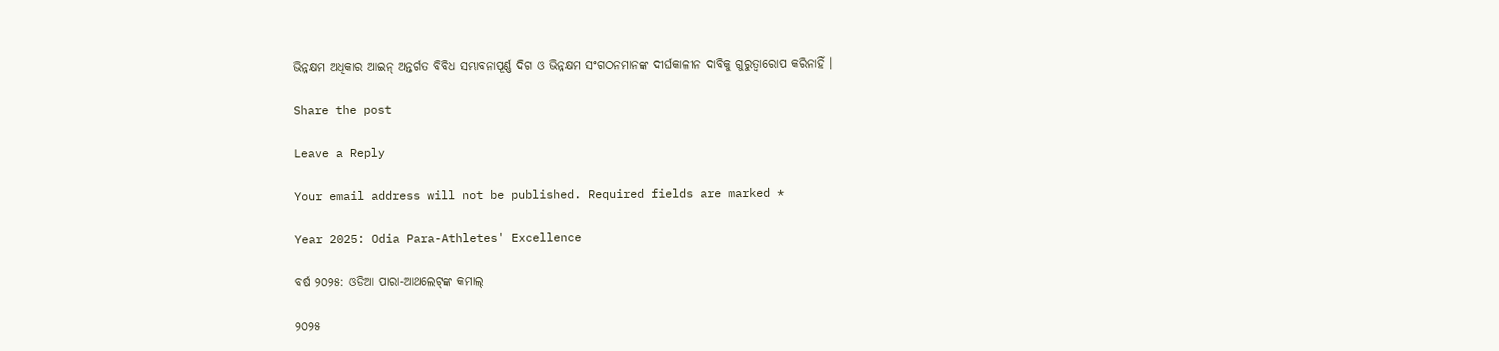ଭିନ୍ନକ୍ଷମ ଅଧିକାର ଆଇନ୍ ଅନ୍ତର୍ଗତ ବିବିଧ ସମ୍ଭାବନାପୂର୍ଣ୍ଣ ଦିଗ ଓ ଭିନ୍ନକ୍ଷମ ସଂଗଠନମାନଙ୍କ ଦୀର୍ଘକାଳୀନ ଦାବିକୁ ଗୁରୁତ୍ୱାରୋପ କରିନାହିଁ ।

Share the post

Leave a Reply

Your email address will not be published. Required fields are marked *

Year 2025: Odia Para-Athletes' Excellence

ବର୍ଷ ୨୦୨୫: ଓଡିଆ ପାରା-ଆଥଲେଟ୍‌ଙ୍କ କମାଲ୍

୨୦୨୫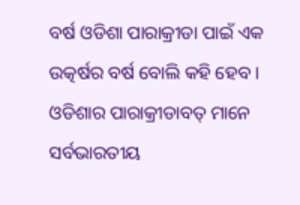ବର୍ଷ ଓଡିଶା ପାରାକ୍ରୀଡା ପାଇଁ ଏକ ଉତ୍କର୍ଷର ବର୍ଷ ବୋଲି କହି ହେବ । ଓଡିଶାର ପାରାକ୍ରୀଡାବତ୍ ମାନେ ସର୍ବଭାରତୀୟ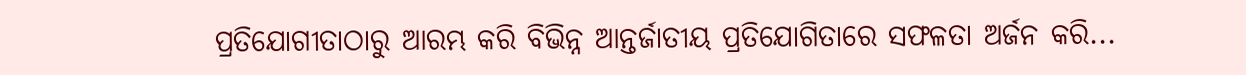ପ୍ରତିଯୋଗୀତାଠାରୁ ଆରମ୍ଭ କରି ବିଭିନ୍ନ ଆନ୍ତର୍ଜାତୀୟ ପ୍ରତିଯୋଗିତାରେ ସଫଳତା ଅର୍ଜନ କରି...